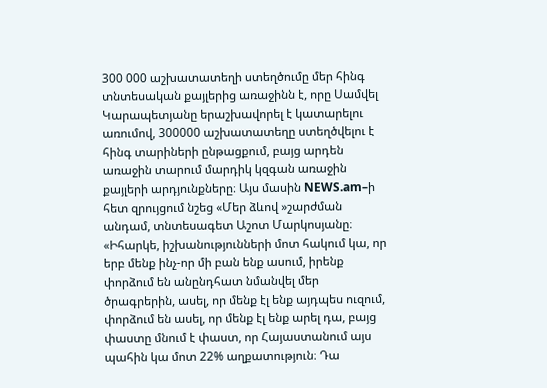300 000 աշխատատեղի ստեղծումը մեր հինգ տնտեսական քայլերից առաջինն է, որը Սամվել Կարապետյանը երաշխավորել է կատարելու առումով, 300000 աշխատատեղը ստեղծվելու է հինգ տարիների ընթացքում, բայց արդեն առաջին տարում մարդիկ կզգան առաջին քայլերի արդյունքները։ Այս մասին NEWS.am–ի հետ զրույցում նշեց «Մեր ձևով »շարժման անդամ, տնտեսագետ Աշոտ Մարկոսյանը։
«Իհարկե, իշխանությունների մոտ հակում կա, որ երբ մենք ինչ-որ մի բան ենք ասում, իրենք փորձում են անընդհատ նմանվել մեր ծրագրերին, ասել, որ մենք էլ ենք այդպես ուզում, փորձում են ասել, որ մենք էլ ենք արել դա, բայց փաստը մնում է փաստ, որ Հայաստանում այս պահին կա մոտ 22% աղքատություն։ Դա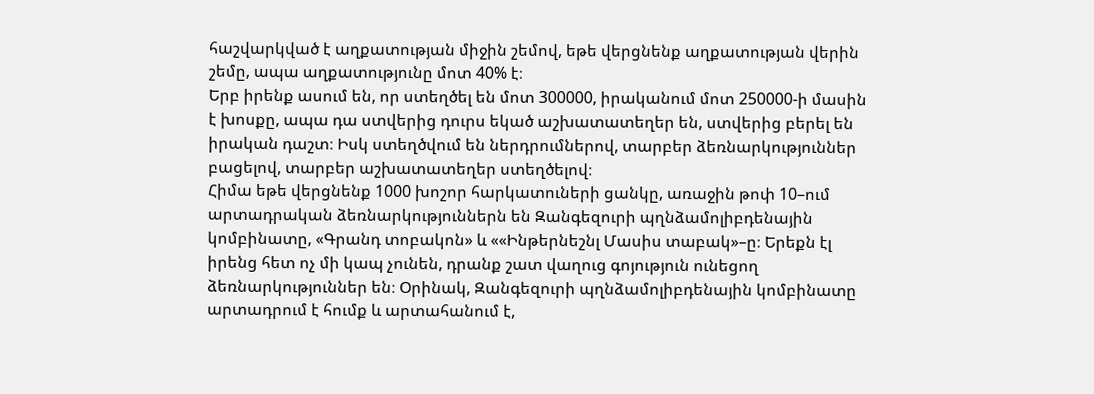հաշվարկված է աղքատության միջին շեմով, եթե վերցնենք աղքատության վերին շեմը, ապա աղքատությունը մոտ 40% է։
Երբ իրենք ասում են, որ ստեղծել են մոտ 300000, իրականում մոտ 250000-ի մասին է խոսքը, ապա դա ստվերից դուրս եկած աշխատատեղեր են, ստվերից բերել են իրական դաշտ։ Իսկ ստեղծվում են ներդրումներով, տարբեր ձեռնարկություններ բացելով, տարբեր աշխատատեղեր ստեղծելով։
Հիմա եթե վերցնենք 1000 խոշոր հարկատուների ցանկը, առաջին թոփ 10–ում արտադրական ձեռնարկություններն են Զանգեզուրի պղնձամոլիբդենային կոմբինատը, «Գրանդ տոբակոն» և ««Ինթերնեշնլ Մասիս տաբակ»–ը։ Երեքն էլ իրենց հետ ոչ մի կապ չունեն, դրանք շատ վաղուց գոյություն ունեցող ձեռնարկություններ են։ Օրինակ, Զանգեզուրի պղնձամոլիբդենային կոմբինատը արտադրում է հումք և արտահանում է,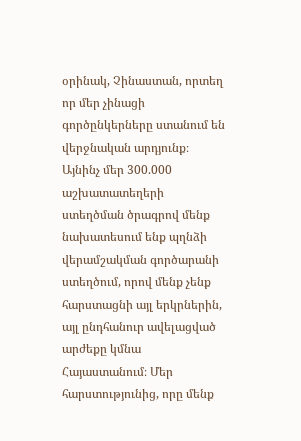օրինակ, Չինաստան, որտեղ որ մեր չինացի գործընկերները ստանում են վերջնական արդյունք։ Այնինչ մեր 300.000 աշխատատեղերի ստեղծման ծրագրով մենք նախատեսում ենք պղնձի վերամշակման գործարանի ստեղծում, որով մենք չենք հարստացնի այլ երկրներին, այլ ընդհանուր ավելացված արժեքը կմնա Հայաստանում։ Մեր հարստությունից, որը մենք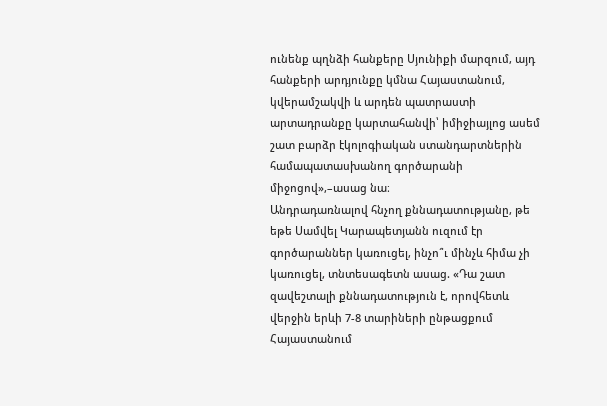ունենք պղնձի հանքերը Սյունիքի մարզում, այդ հանքերի արդյունքը կմնա Հայաստանում, կվերամշակվի և արդեն պատրաստի արտադրանքը կարտահանվի՝ իմիջիայլոց ասեմ շատ բարձր էկոլոգիական ստանդարտներին համապատասխանող գործարանի միջոցով»,–ասաց նա։
Անդրադառնալով հնչող քննադատությանը, թե եթե Սամվել Կարապետյանն ուզում էր գործարաններ կառուցել, ինչո՞ւ մինչև հիմա չի կառուցել, տնտեսագետն ասաց. «Դա շատ զավեշտալի քննադատություն է, որովհետև վերջին երևի 7-8 տարիների ընթացքում Հայաստանում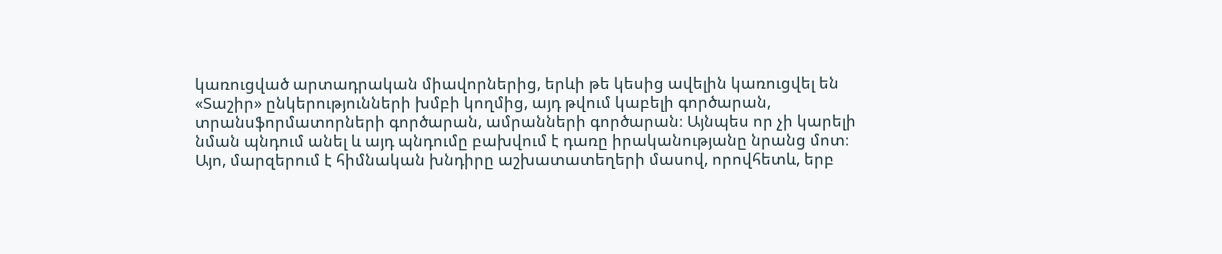կառուցված արտադրական միավորներից, երևի թե կեսից ավելին կառուցվել են «Տաշիր» ընկերությունների խմբի կողմից, այդ թվում կաբելի գործարան, տրանսֆորմատորների գործարան, ամրանների գործարան։ Այնպես որ չի կարելի նման պնդում անել և այդ պնդումը բախվում է դառը իրականությանը նրանց մոտ։
Այո, մարզերում է հիմնական խնդիրը աշխատատեղերի մասով, որովհետև, երբ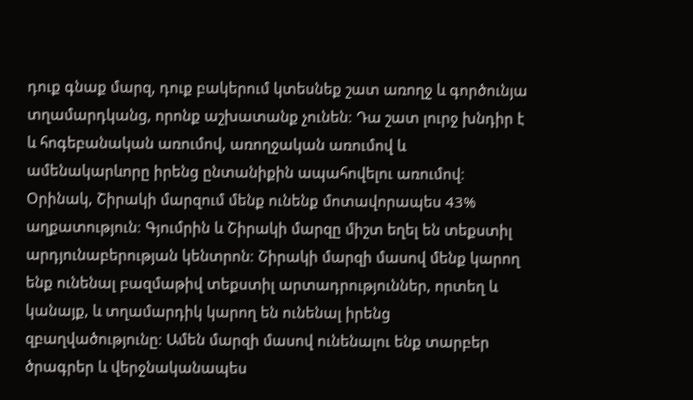դուք գնաք մարզ, դուք բակերում կտեսնեք շատ առողջ և գործունյա տղամարդկանց, որոնք աշխատանք չունեն։ Դա շատ լուրջ խնդիր է և հոգեբանական առումով, առողջական առումով և ամենակարևորը իրենց ընտանիքին ապահովելու առումով։
Օրինակ, Շիրակի մարզում մենք ունենք մոտավորապես 43% աղքատություն։ Գյումրին և Շիրակի մարզը միշտ եղել են տեքստիլ արդյունաբերության կենտրոն։ Շիրակի մարզի մասով մենք կարող ենք ունենալ բազմաթիվ տեքստիլ արտադրություններ, որտեղ և կանայք, և տղամարդիկ կարող են ունենալ իրենց զբաղվածությունը։ Ամեն մարզի մասով ունենալու ենք տարբեր ծրագրեր և վերջնականապես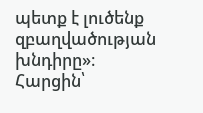պետք է լուծենք զբաղվածության խնդիրը»։
Հարցին՝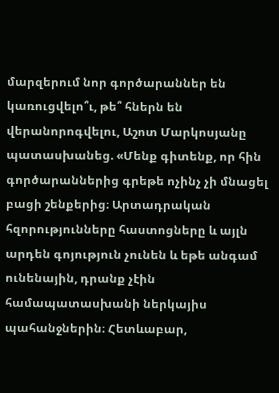մարզերում նոր գործարաններ են կառուցվելո՞ւ, թե՞ հներն են վերանորոգվելու, Աշոտ Մարկոսյանը պատասխանեց. «Մենք գիտենք, որ հին գործարաններից գրեթե ոչինչ չի մնացել բացի շենքերից։ Արտադրական հզորությունները հաստոցները և այլն արդեն գոյություն չունեն և եթե անգամ ունենային, դրանք չէին համապատասխանի ներկայիս պահանջներին։ Հետևաբար,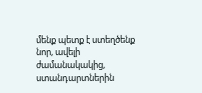մենք պետք է ստեղծենք նոր, ավելի ժամանակակից, ստանդարտներին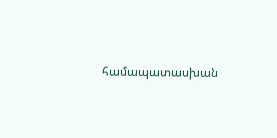համապատասխան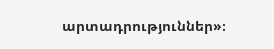արտադրություններ»։